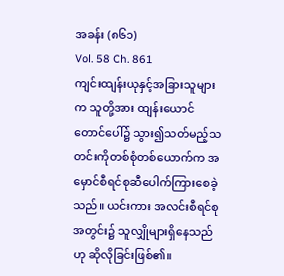အခန်း (၈၆၁)
Vol. 58 Ch. 861
ကျင်းထျန်းယုနှင့်အခြားသူများက သူတို့အား ထျန်းယောင်တောင်ပေါ်၌ သွား၍သတ်မည့်သတင်းကိုတစ်စုံတစ်ယောက်က အမှောင်စီရင်စုဆီပေါက်ကြားစေခဲ့သည်။ ယင်းကား အလင်းစီရင်စုအတွင်း၌ သူလျှိုများရှိနေသည်ဟု ဆိုလိုခြင်းဖြစ်၏။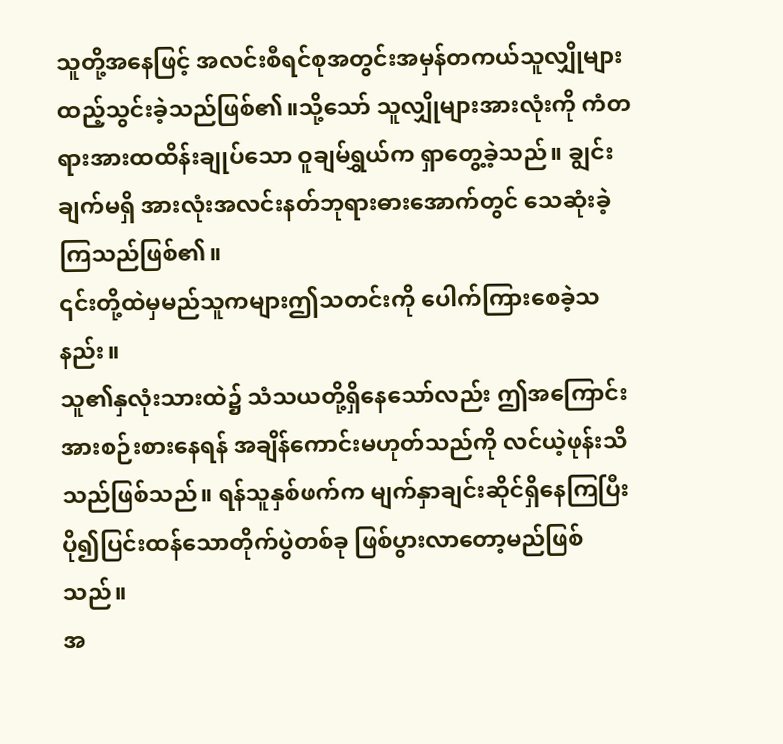သူတို့အနေဖြင့် အလင်းစီရင်စုအတွင်းအမှန်တကယ်သူလျှိုများထည့်သွင်းခဲ့သည်ဖြစ်၏။သို့သော် သူလျှိုများအားလုံးကို ကံတရားအားထထိန်းချုပ်သော ဝူချမ်ရွှယ်က ရှာတွေ့ခဲ့သည်။ ချွင်းချက်မရှိ အားလုံးအလင်းနတ်ဘုရားဓားအောက်တွင် သေဆုံးခဲ့ကြသည်ဖြစ်၏။
၎င်းတို့ထဲမှမည်သူကများဤသတင်းကို ပေါက်ကြားစေခဲ့သနည်း။
သူ၏နှလုံးသားထဲ၌ သံသယတို့ရှိနေသော်လည်း ဤအကြောင်းအားစဉ်းစားနေရန် အချိန်ကောင်းမဟုတ်သည်ကို လင်ယဲ့ဖုန်းသိသည်ဖြစ်သည်။ ရန်သူနှစ်ဖက်က မျက်နှာချင်းဆိုင်ရှိနေကြပြီး ပို၍ပြင်းထန်သောတိုက်ပွဲတစ်ခု ဖြစ်ပွားလာတော့မည်ဖြစ်သည်။
အ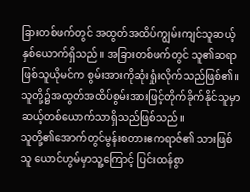ခြားတစ်ဖက်တွင် အထွတ်အထိပ်ကျွမ်းကျင်သူဆယ့်နှစ်ယောက်ရှိသည်။ အခြားတစ်ဖက်တွင် သူ၏ဆရာဖြစ်သူယိုမင်က စွမ်းအားကိုဆုံးရှုံးလိုက်သည်ဖြစ်၏။ သူတို့၌အထွတ်အထိပ်စွမ်းအားဖြင့်တိုက်ခိုက်နိုင်သူမှာ ဆယ့်တစ်ယောက်သာရှိသည်ဖြစ်သည်။
သူတို့၏အောက်တွင်မွန်းစတားဧကရာဇ်၏ သားဖြစ်သူ ယောင်ဟွမ်မှာသူ့ကြောင့် ပြင်းထန်စွာ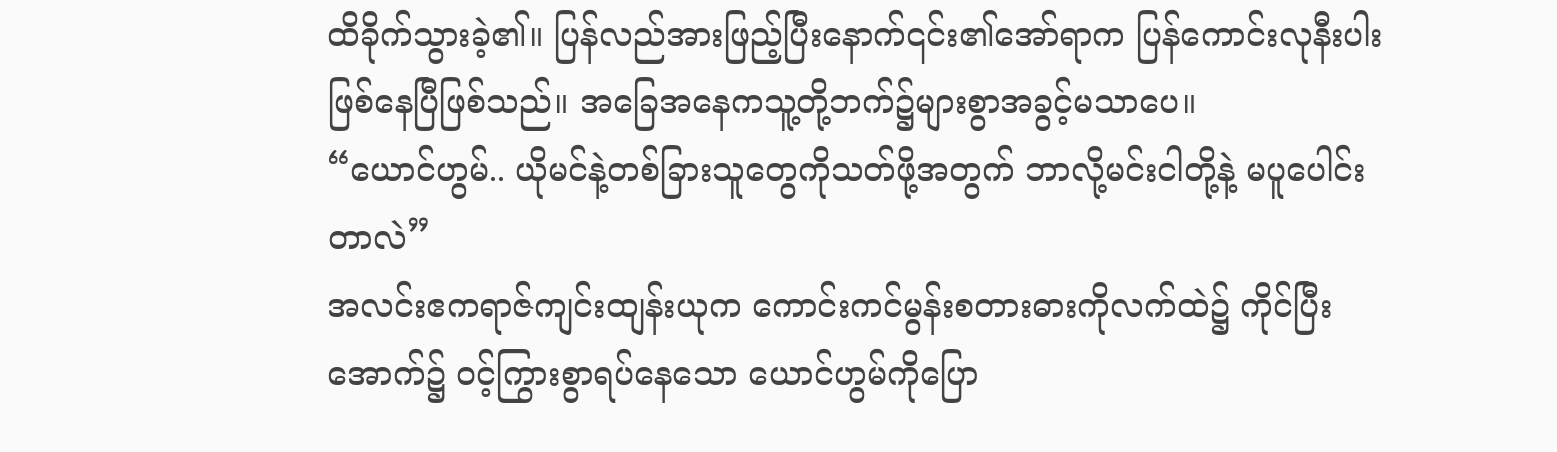ထိခိုက်သွားခဲ့၏။ ပြန်လည်အားဖြည့်ပြီးနောက်၎င်း၏အော်ရာက ပြန်ကောင်းလုနီးပါးဖြစ်နေပြီဖြစ်သည်။ အခြေအနေကသူ့တို့ဘက်၌များစွာအခွင့်မသာပေ။
“ယောင်ဟွမ်.. ယိုမင်နဲ့တစ်ခြားသူတွေကိုသတ်ဖို့အတွက် ဘာလို့မင်းငါတို့နဲ့ မပူပေါင်းတာလဲ”
အလင်းဧကရာဇ်ကျင်းထျန်းယုက ကောင်းကင်မွန်းစတားဓားကိုလက်ထဲ၌ ကိုင်ပြီးအောက်၌ ဝင့်ကြွားစွာရပ်နေသော ယောင်ဟွမ်ကိုပြော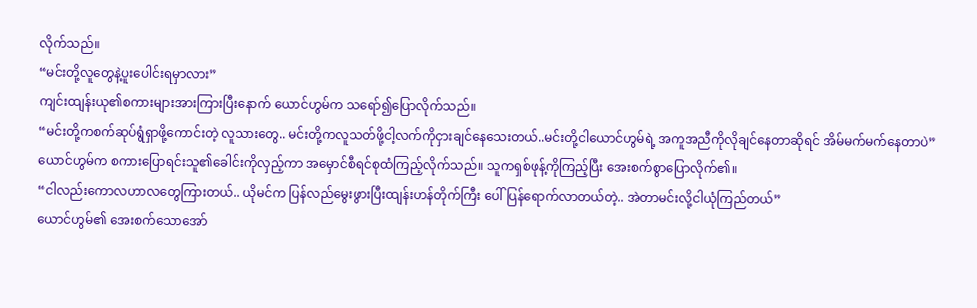လိုက်သည်။
“မင်းတို့လူတွေနဲ့ပူးပေါင်းရမှာလား”
ကျင်းထျန်းယု၏စကားများအားကြားပြီးနောက် ယောင်ဟွမ်က သရော်၍ပြောလိုက်သည်။
“မင်းတို့ကစက်ဆုပ်ရွံရှာဖို့ကောင်းတဲ့ လူသားတွေ.. မင်းတို့ကလူသတ်ဖို့ငါ့လက်ကိုငှားချင်နေသေးတယ်..မင်းတို့ငါယောင်ဟွမ်ရဲ့ အကူအညီကိုလိုချင်နေတာဆိုရင် အိမ်မက်မက်နေတာပဲ”
ယောင်ဟွမ်က စကားပြောရင်းသူ၏ခေါင်းကိုလှည့်ကာ အမှောင်စီရင်စုထံကြည့်လိုက်သည်။ သူကရှစ်ဖုန့်ကိုကြည့်ပြီး အေးစက်စွာပြောလိုက်၏။
“ငါလည်းကောလဟာလတွေကြားတယ်.. ယိုမင်က ပြန်လည်မွေးဖွားပြီးထျန်းဟန်တိုက်ကြီး ပေါ်ပြန်ရောက်လာတယ်တဲ့.. အဲတာမင်းလို့ငါယုံကြည်တယ်”
ယောင်ဟွမ်၏ အေးစက်သောအော်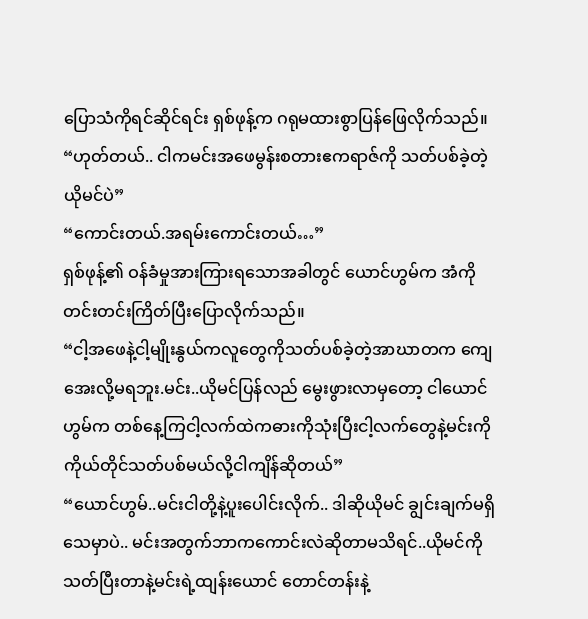ပြောသံကိုရင်ဆိုင်ရင်း ရှစ်ဖုန့်က ဂရုမထားစွာပြန်ဖြေလိုက်သည်။
“ဟုတ်တယ်.. ငါကမင်းအဖေမွန်းစတားဧကရာဇ်ကို သတ်ပစ်ခဲ့တဲ့ ယိုမင်ပဲ”
“ကောင်းတယ်.အရမ်းကောင်းတယ်…”
ရှစ်ဖုန့်၏ ဝန်ခံမှုအားကြားရသောအခါတွင် ယောင်ဟွမ်က အံကိုတင်းတင်းကြိတ်ပြီးပြောလိုက်သည်။
“ငါ့အဖေနဲ့ငါ့မျိုးနွယ်ကလူတွေကိုသတ်ပစ်ခဲ့တဲ့အာဃာတက ကျေအေးလို့မရဘူး.မင်း..ယိုမင်ပြန်လည် မွေးဖွားလာမှတော့ ငါယောင်ဟွမ်က တစ်နေ့ကြငါ့လက်ထဲကဓားကိုသုံးပြီးငါ့လက်တွေနဲ့မင်းကိုကိုယ်တိုင်သတ်ပစ်မယ်လို့ငါကျိန်ဆိုတယ်”
“ယောင်ဟွမ်..မင်းငါတို့နဲ့ပူးပေါင်းလိုက်.. ဒါဆိုယိုမင် ချွင်းချက်မရှိ သေမှာပဲ.. မင်းအတွက်ဘာကကောင်းလဲဆိုတာမသိရင်..ယိုမင်ကိုသတ်ပြီးတာနဲ့မင်းရဲ့ထျန်းယောင် တောင်တန်းနဲ့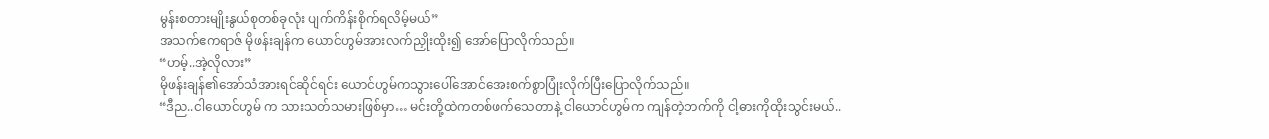မွန်းစတားမျိုးနွယ်စုတစ်ခုလုံး ပျက်ကိန်းစိုက်ရလိမ့်မယ်”
အသက်ဧကရာဇ် မိုဖန်းချန်က ယောင်ဟွမ်အားလက်ညှိုးထိုး၍ အော်ပြောလိုက်သည်။
“ဟမ့်..အဲ့လိုလား”
မိုဖန်းချန်၏အော်သံအားရင်ဆိုင်ရင်း ယောင်ဟွမ်ကသွားပေါ်အောင်အေးစက်စွာပြုံးလိုက်ပြီးပြောလိုက်သည်။
“ဒီည..ငါယောင်ဟွမ် က သားသတ်သမားဖြစ်မှာ… မင်းတို့ထဲကတစ်ဖက်သေတာနဲ့ ငါယောင်ဟွမ်က ကျန်တဲ့ဘက်ကို ငါ့ဓားကိုထိုးသွင်းမယ်..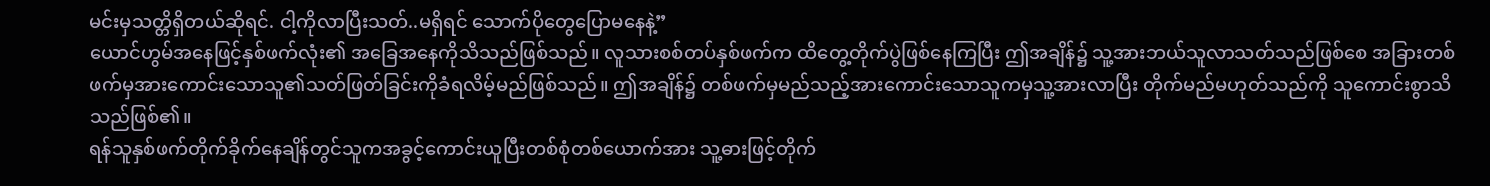မင်းမှသတ္တိရှိတယ်ဆိုရင်. ငါ့ကိုလာပြီးသတ်..မရှိရင် သောက်ပိုတွေပြောမနေနဲ့”
ယောင်ဟွမ်အနေဖြင့်နှစ်ဖက်လုံး၏ အခြေအနေကိုသိသည်ဖြစ်သည်။ လူသားစစ်တပ်နှစ်ဖက်က ထိတွေ့တိုက်ပွဲဖြစ်နေကြပြီး ဤအချိန်၌ သူ့အားဘယ်သူလာသတ်သည်ဖြစ်စေ အခြားတစ်ဖက်မှအားကောင်းသောသူ၏သတ်ဖြတ်ခြင်းကိုခံရလိမ့်မည်ဖြစ်သည်။ ဤအချိန်၌ တစ်ဖက်မှမည်သည့်အားကောင်းသောသူကမှသူ့အားလာပြီး တိုက်မည်မဟုတ်သည်ကို သူကောင်းစွာသိသည်ဖြစ်၏။
ရန်သူနှစ်ဖက်တိုက်ခိုက်နေချိန်တွင်သူကအခွင့်ကောင်းယူပြီးတစ်စုံတစ်ယောက်အား သူ့ဓားဖြင့်တိုက်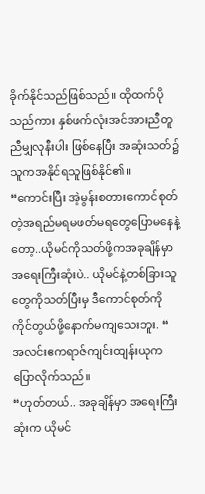ခိုက်နိုင်သည်ဖြစ်သည်။ ထိုထက်ပိုသည်ကား နှစ်ဖက်လုံးအင်အားညီတူညီမျှလုနီးပါး ဖြစ်နေပြီး အဆုံးသတ်၌သူကအနိုင်ရသူဖြစ်နိုင်၏။
“ကောင်းပြီး အဲ့မွန်းစတားကောင်စုတ်တဲ့အရည်မရမဖတ်မရတွေပြောမနေနဲ့တော့..ယိုမင်ကိုသတ်ဖို့ကအခုချိန်မှာအရေးကြီးဆုံးပဲ.. ယိုမင်နဲ့တစ်ခြားသူတွေကိုသတ်ပြီးမှ ဒီကောင်စုတ်ကိုကိုင်တွယ်ဖို့နောက်မကျသေးဘူး. “
အလင်းဧကရာဇ်ကျင်းထျန်းယုကပြောလိုက်သည်။
“ဟုတ်တယ်.. အခုချိန်မှာ အရေးကြီးဆုံးက ယိုမင်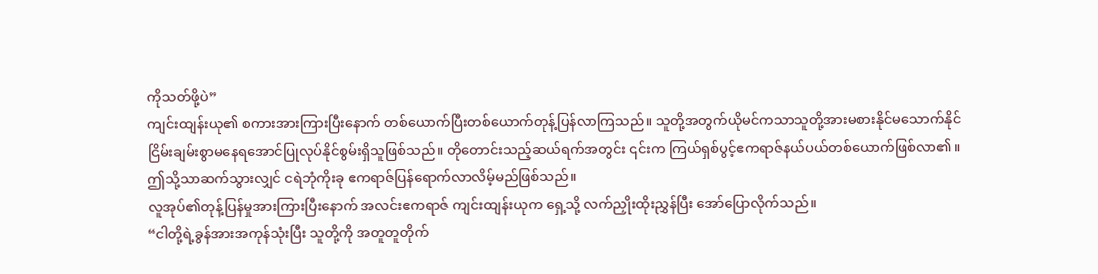ကိုသတ်ဖို့ပဲ”
ကျင်းထျန်းယု၏ စကားအားကြားပြီးနောက် တစ်ယောက်ပြီးတစ်ယောက်တုန့်ပြန်လာကြသည်။ သူတို့အတွက်ယိုမင်ကသာသူတို့အားမစားနိုင်မသောက်နိုင်ငြိမ်းချမ်းစွာမနေရအောင်ပြုလုပ်နိုင်စွမ်းရှိသူဖြစ်သည်။ တိုတောင်းသည့်ဆယ်ရက်အတွင်း ၎င်းက ကြယ်ရှစ်ပွင့်ဧကရာဇ်နယ်ပယ်တစ်ယောက်ဖြစ်လာ၏။ ဤသို့သာဆက်သွားလျှင် ငရဲဘုံကိုးခု ဧကရာဇ်ပြန်ရောက်လာလိမ့်မည်ဖြစ်သည်။
လူအုပ်၏တုန့်ပြန်မှုအားကြားပြီးနောက် အလင်းဧကရာဇ် ကျင်းထျန်းယုက ရှေ့သို့ လက်ညှိုးထိုးညွှန်ပြီး အော်ပြောလိုက်သည်။
“ငါတို့ရဲ့ခွန်အားအကုန်သုံးပြီး သူတို့ကို အတူတူတိုက်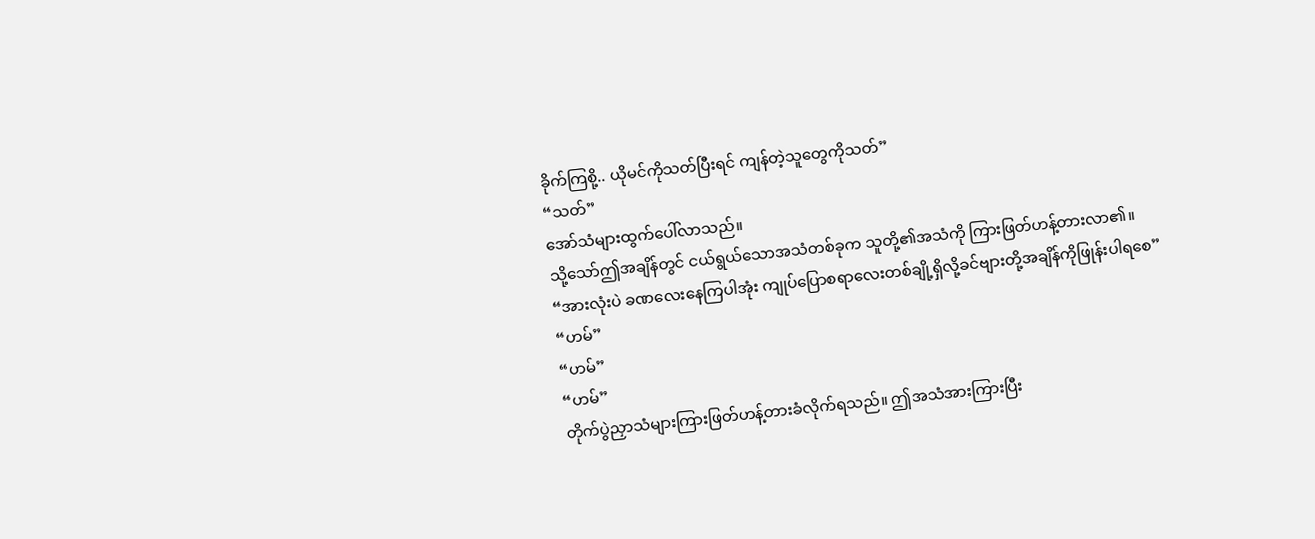ခိုက်ကြစို့.. ယိုမင်ကိုသတ်ပြီးရင် ကျန်တဲ့သူတွေကိုသတ်”
“သတ်”
အော်သံများထွက်ပေါ်လာသည်။
သို့သော်ဤအချိန်တွင် ငယ်ရွယ်သောအသံတစ်ခုက သူတို့၏အသံကို ကြားဖြတ်ဟန့်တားလာ၏။
“အားလုံးပဲ ခဏလေးနေကြပါအုံး ကျုပ်ပြောစရာလေးတစ်ချို့ရှိလို့ခင်ဗျားတို့အချိန်ကိုဖြုန်းပါရစေ”
“ဟမ်”
“ဟမ်”
“ဟမ်”
တိုက်ပွဲညှာသံများကြားဖြတ်ဟန့်တားခံလိုက်ရသည်။ ဤအသံအားကြားပြီး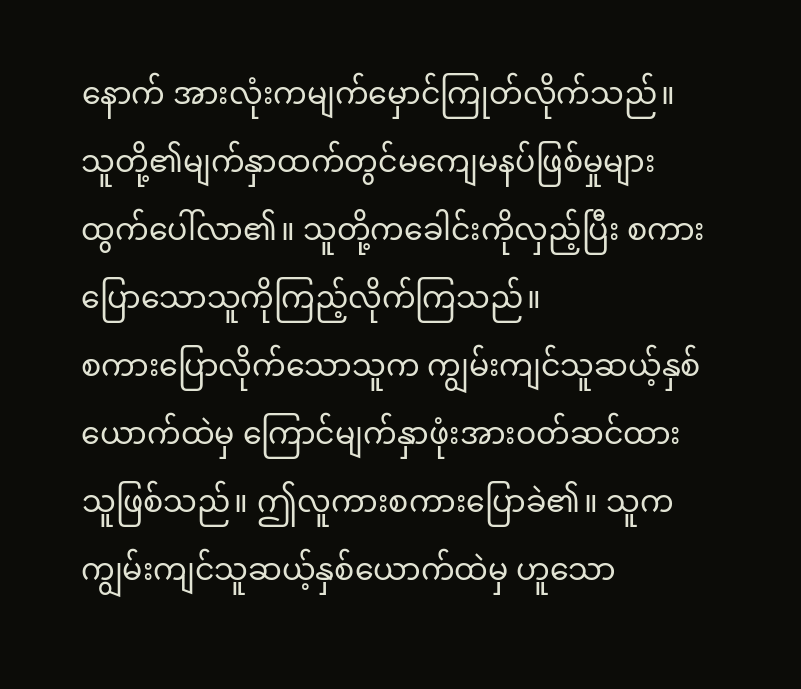နောက် အားလုံးကမျက်မှောင်ကြုတ်လိုက်သည်။ သူတို့၏မျက်နှာထက်တွင်မကျေမနပ်ဖြစ်မှုများထွက်ပေါ်လာ၏။ သူတို့ကခေါင်းကိုလှည့်ပြီး စကားပြောသောသူကိုကြည့်လိုက်ကြသည်။
စကားပြောလိုက်သောသူက ကျွမ်းကျင်သူဆယ့်နှစ်ယောက်ထဲမှ ကြောင်မျက်နှာဖုံးအားဝတ်ဆင်ထားသူဖြစ်သည်။ ဤလူကားစကားပြောခဲ၏။ သူကကျွမ်းကျင်သူဆယ့်နှစ်ယောက်ထဲမှ ဟူသော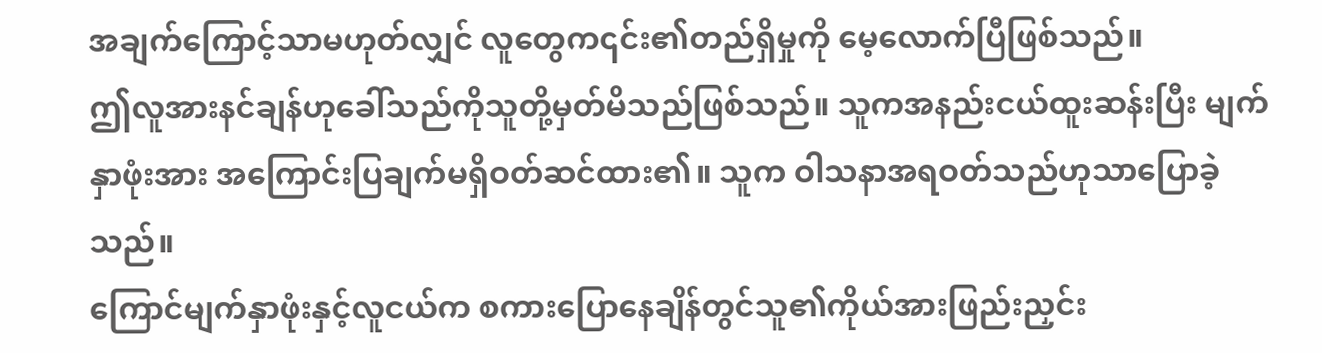အချက်ကြောင့်သာမဟုတ်လျှင် လူတွေက၎င်း၏တည်ရှိမှုကို မေ့လောက်ပြီဖြစ်သည်။
ဤလူအားနင်ချန်ဟုခေါ်သည်ကိုသူတို့မှတ်မိသည်ဖြစ်သည်။ သူကအနည်းငယ်ထူးဆန်းပြီး မျက်နှာဖုံးအား အကြောင်းပြချက်မရှိဝတ်ဆင်ထား၏။ သူက ဝါသနာအရဝတ်သည်ဟုသာပြောခဲ့သည်။
ကြောင်မျက်နှာဖုံးနှင့်လူငယ်က စကားပြောနေချိန်တွင်သူ၏ကိုယ်အားဖြည်းညှင်း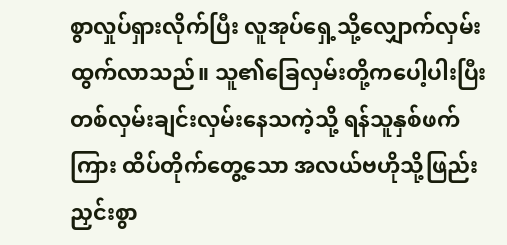စွာလှုပ်ရှားလိုက်ပြီး လူအုပ်ရှေ့သို့လျှောက်လှမ်းထွက်လာသည်။ သူ၏ခြေလှမ်းတို့ကပေါ့ပါးပြီး တစ်လှမ်းချင်းလှမ်းနေသကဲ့သို့ ရန်သူနှစ်ဖက်ကြား ထိပ်တိုက်တွေ့သော အလယ်ဗဟိုသို့ဖြည်းညှင်းစွာ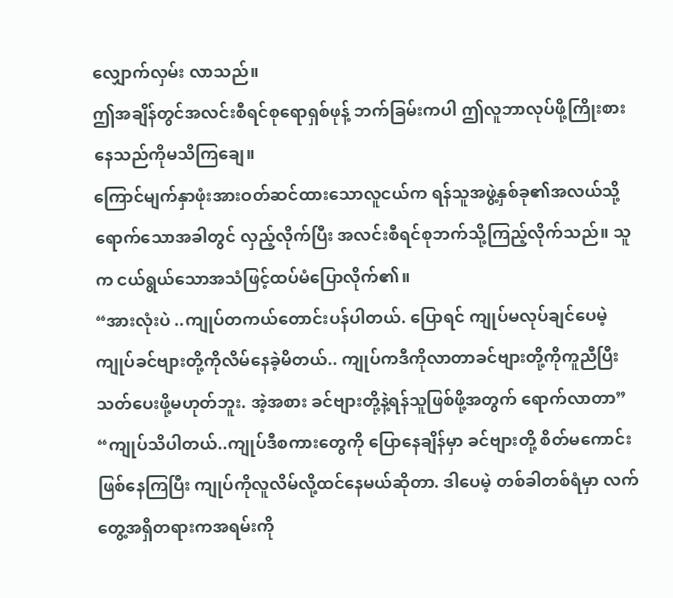လျှောက်လှမ်း လာသည်။
ဤအချိန်တွင်အလင်းစီရင်စုရောရှစ်ဖုန့် ဘက်ခြမ်းကပါ ဤလူဘာလုပ်ဖို့ကြိုးစားနေသည်ကိုမသိကြချေ။
ကြောင်မျက်နှာဖုံးအားဝတ်ဆင်ထားသောလူငယ်က ရန်သူအဖွဲ့နှစ်ခု၏အလယ်သို့ရောက်သောအခါတွင် လှည့်လိုက်ပြီး အလင်းစီရင်စုဘက်သို့ကြည့်လိုက်သည်။ သူက ငယ်ရွယ်သောအသံဖြင့်ထပ်မံပြောလိုက်၏။
“အားလုံးပဲ ..ကျုပ်တကယ်တောင်းပန်ပါတယ်. ပြောရင် ကျုပ်မလုပ်ချင်ပေမဲ့ ကျုပ်ခင်ဗျားတို့ကိုလိမ်နေခဲ့မိတယ်.. ကျုပ်ကဒီကိုလာတာခင်ဗျားတို့ကိုကူညီပြီးသတ်ပေးဖို့မဟုတ်ဘူး. အဲ့အစား ခင်ဗျားတို့နဲ့ရန်သူဖြစ်ဖို့အတွက် ရောက်လာတာ”
“ကျုပ်သိပါတယ်..ကျုပ်ဒီစကားတွေကို ပြောနေချိန်မှာ ခင်ဗျားတို့ စိတ်မကောင်းဖြစ်နေကြပြီး ကျုပ်ကိုလူလိမ်လို့ထင်နေမယ်ဆိုတာ. ဒါပေမဲ့ တစ်ခါတစ်ရံမှာ လက်တွေ့အရှိတရားကအရမ်းကို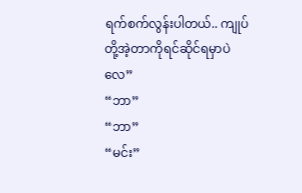ရက်စက်လွန်းပါတယ်.. ကျုပ်တို့အဲ့တာကိုရင်ဆိုင်ရမှာပဲလေ”
“ဘာ”
“ဘာ”
“မင်း”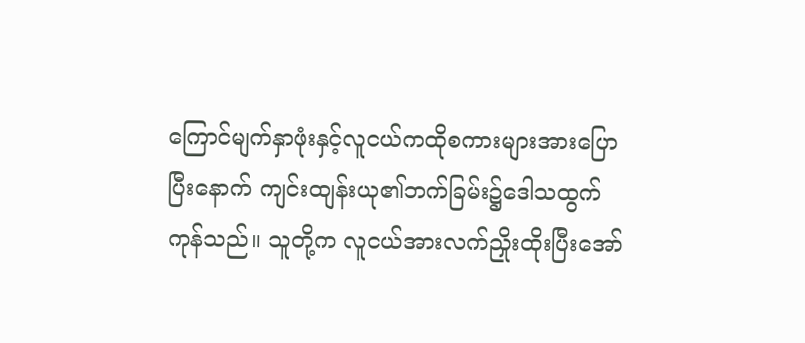ကြောင်မျက်နှာဖုံးနှင့်လူငယ်ကထိုစကားများအားပြောပြီးနောက် ကျင်းထျန်းယု၏ဘက်ခြမ်း၌ဒေါသထွက်ကုန်သည်။ သူတို့က လူငယ်အားလက်ညှိုးထိုးပြီးအော်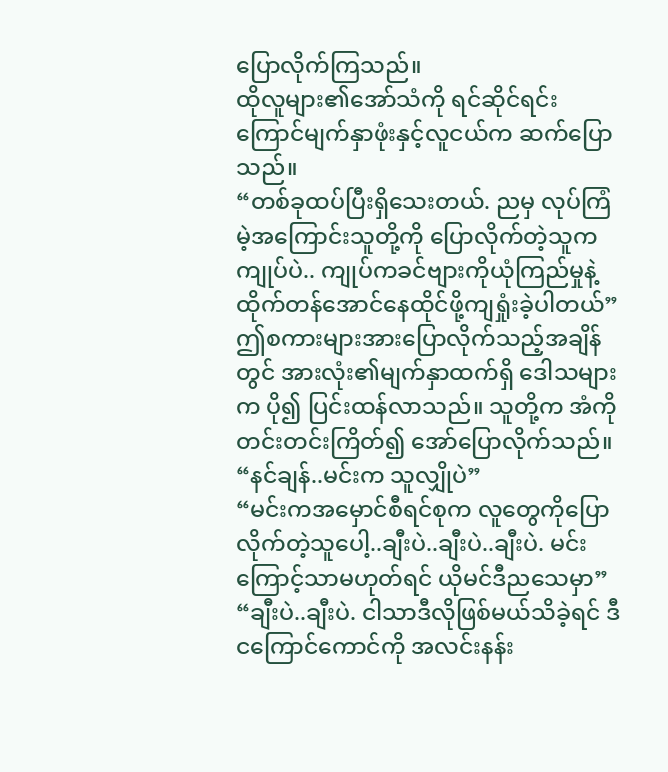ပြောလိုက်ကြသည်။
ထိုလူများ၏အော်သံကို ရင်ဆိုင်ရင်းကြောင်မျက်နှာဖုံးနှင့်လူငယ်က ဆက်ပြောသည်။
“တစ်ခုထပ်ပြီးရှိသေးတယ်. ညမှ လုပ်ကြံမဲ့အကြောင်းသူတို့ကို ပြောလိုက်တဲ့သူက ကျုပ်ပဲ.. ကျုပ်ကခင်ဗျားကိုယုံကြည်မှုနဲ့ထိုက်တန်အောင်နေထိုင်ဖို့ကျရှုံးခဲ့ပါတယ်”
ဤစကားများအားပြောလိုက်သည့်အချိန်တွင် အားလုံး၏မျက်နှာထက်ရှိ ဒေါသများက ပို၍ ပြင်းထန်လာသည်။ သူတို့က အံကိုတင်းတင်းကြိတ်၍ အော်ပြောလိုက်သည်။
“နင်ချန်..မင်းက သူလျှိုပဲ”
“မင်းကအမှောင်စီရင်စုက လူတွေကိုပြောလိုက်တဲ့သူပေါ့..ချီးပဲ..ချီးပဲ..ချီးပဲ. မင်းကြောင့်သာမဟုတ်ရင် ယိုမင်ဒီညသေမှာ”
“ချီးပဲ..ချီးပဲ. ငါသာဒီလိုဖြစ်မယ်သိခဲ့ရင် ဒီငကြောင်ကောင်ကို အလင်းနန်း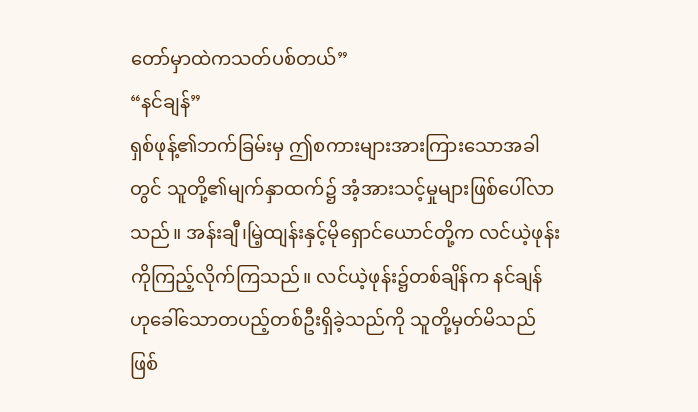တော်မှာထဲကသတ်ပစ်တယ်”
“နင်ချန်”
ရှစ်ဖုန့်၏ဘက်ခြမ်းမှ ဤစကားများအားကြားသောအခါတွင် သူတို့၏မျက်နှာထက်၌ အံ့အားသင့်မှုများဖြစ်ပေါ်လာသည်။ အန်းချီ၊မြဲ့ထျန်းနှင့်မိုရှောင်ယောင်တို့က လင်ယဲ့ဖုန်းကိုကြည့်လိုက်ကြသည်။ လင်ယဲ့ဖုန်း၌တစ်ချိန်က နင်ချန်ဟုခေါ်သောတပည့်တစ်ဦးရှိခဲ့သည်ကို သူတို့မှတ်မိသည်ဖြစ်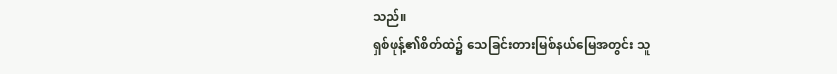သည်။
ရှစ်ဖုန့်၏စိတ်ထဲ၌ သေခြင်းတားမြစ်နယ်မြေအတွင်း သူ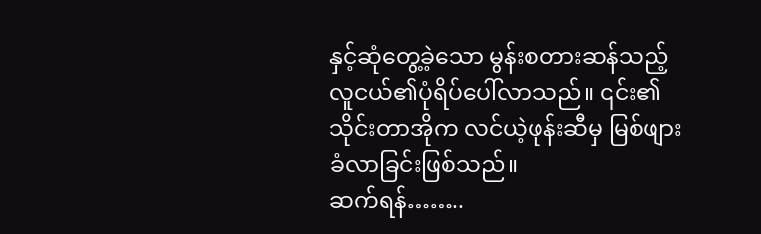နှင့်ဆုံတွေ့ခဲ့သော မွန်းစတားဆန်သည့် လူငယ်၏ပုံရိပ်ပေါ်လာသည်။ ၎င်း၏သိုင်းတာအိုက လင်ယဲ့ဖုန်းဆီမှ မြစ်ဖျားခံလာခြင်းဖြစ်သည်။
ဆက်ရန်……..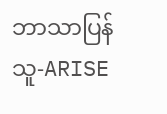ဘာသာပြန်သူ-ARISE